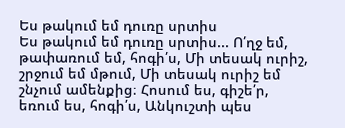Ես թակում եմ դուռը սրտիս
Ես թակում եմ դուռը սրտիս... Ո՛ղջ եմ, թափառում եմ, հոգի՛ս, Մի տեսակ ուրիշ, շրջում եմ մթում, Մի տեսակ ուրիշ եմ շնչում ամենքից։ Հոսում ես, գիշե՛ր, եռում ես, հոգի՛ս, Անկուշտի պես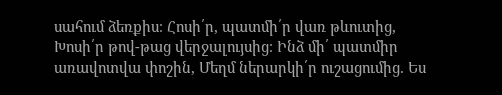սահում ձեռքիս։ Հոսի՛ր, պատմի՛ր վառ թևուտից, Խոսի՛ր թով-թաց վերջալույսից։ Ինձ մի՛ պատմիր առավոտվա փոշին, Մեղմ ներարկի՛ր ուշացումից. Ես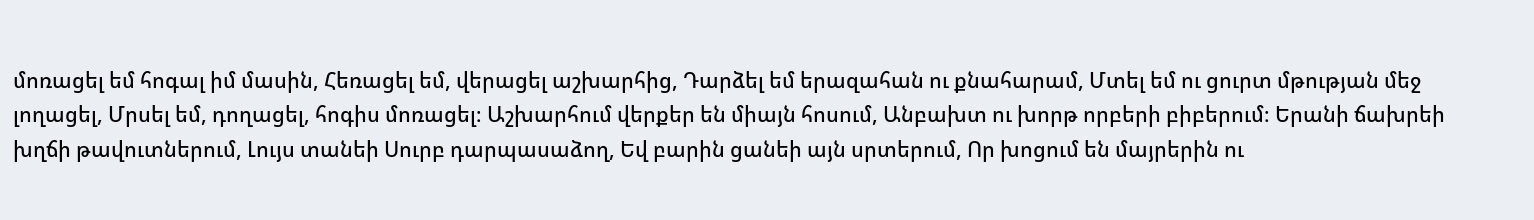մոռացել եմ հոգալ իմ մասին, Հեռացել եմ, վերացել աշխարհից, Դարձել եմ երազահան ու քնահարամ, Մտել եմ ու ցուրտ մթության մեջ լողացել, Մրսել եմ, դողացել, հոգիս մոռացել։ Աշխարհում վերքեր են միայն հոսում, Անբախտ ու խորթ որբերի բիբերում։ Երանի ճախրեի խղճի թավուտներում, Լույս տանեի Սուրբ դարպասաձող, Եվ բարին ցանեի այն սրտերում, Որ խոցում են մայրերին ու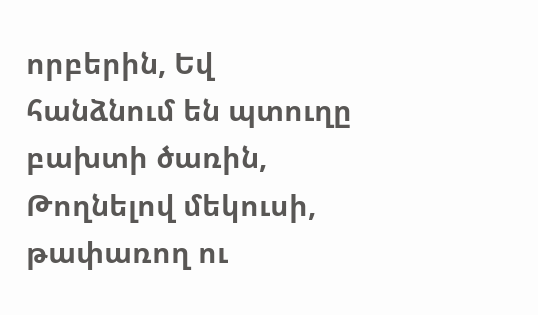որբերին, Եվ հանձնում են պտուղը բախտի ծառին, Թողնելով մեկուսի, թափառող ու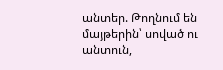անտեր. Թողնում են մայթերին՝ սոված ու անտուն,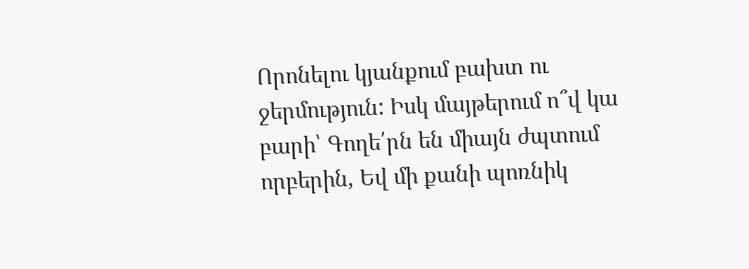Որոնելու կյանքում բախտ ու ջերմություն: Իսկ մայթերում ո՞վ կա բարի՝ Գողե՛րն են միայն ժպտում որբերին, Եվ մի քանի պոռնիկ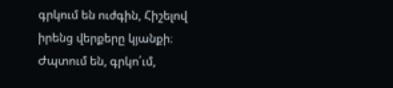գրկում են ուժգին, Հիշելով իրենց վերքերը կյանքի։ Ժպտում են, գրկո՛ւմ,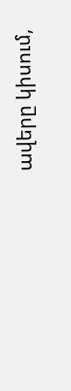ավերը կիսում,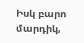Իսկ բարո մարդիկ,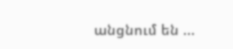անցնում են ...